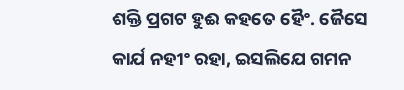ଶକ୍ତି ପ୍ରଗଟ ହୁଈ କହତେ ହୈଂ. ଜୈସେ
କାର୍ଯ ନହୀଂ ରହା, ଇସଲିଯେ ଗମନ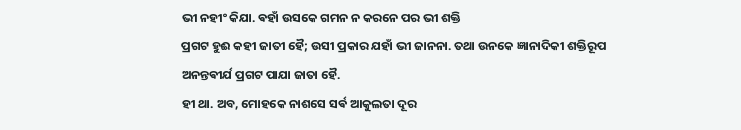ଭୀ ନହୀଂ କିଯା. ଵହାଁ ଉସକେ ଗମନ ନ କରନେ ପର ଭୀ ଶକ୍ତି
ପ୍ରଗଟ ହୁଈ କହୀ ଜାତୀ ହୈ; ଉସୀ ପ୍ରକାର ଯହାଁ ଭୀ ଜାନନା. ତଥା ଉନକେ ଜ୍ଞାନାଦିକୀ ଶକ୍ତିରୂପ
ଅନନ୍ତଵୀର୍ଯ ପ୍ରଗଟ ପାଯା ଜାତା ହୈ.
ହୀ ଥା. ଅବ, ମୋହକେ ନାଶସେ ସର୍ଵ ଆକୁଲତା ଦୂର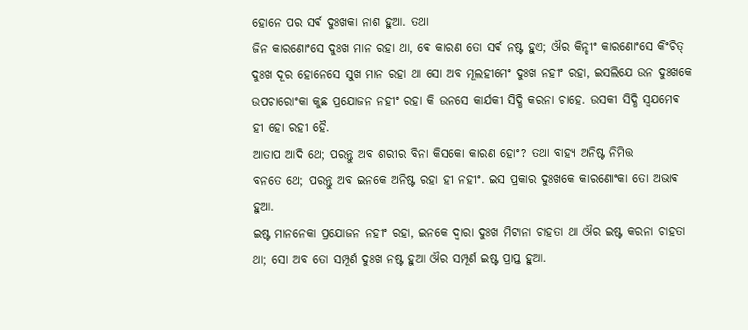ହୋନେ ପର ସର୍ଵ ଦୁଃଖକା ନାଶ ହୁଆ. ତଥା
ଜିନ କାରଣୋଂସେ ଦୁଃଖ ମାନ ରହା ଥା, ଵେ କାରଣ ତୋ ସର୍ଵ ନଷ୍ଟ ହୁଏ; ଔର କିନ୍ହୀଂ କାରଣୋଂସେ କିଂଚିତ୍
ଦୁଃଖ ଦୂର ହୋନେସେ ସୁଖ ମାନ ରହା ଥା ସୋ ଅବ ମୂଲହୀମେଂ ଦୁଃଖ ନହୀଂ ରହା, ଇସଲିଯେ ଉନ ଦୁଃଖକେ
ଉପଚାରୋଂକା କୁଛ ପ୍ରଯୋଜନ ନହୀଂ ରହା କି ଉନସେ କାର୍ଯକୀ ସିଦ୍ଧି କରନା ଚାହେ. ଉସକୀ ସିଦ୍ଧି ସ୍ଵଯମେଵ
ହୀ ହୋ ରହୀ ହୈ.
ଆତାପ ଆଦି ଥେ; ପରନ୍ତୁ ଅବ ଶରୀର ବିନା କିସକୋ କାରଣ ହୋଂ? ତଥା ବାହ୍ଯ ଅନିଷ୍ଟ ନିମିତ୍ତ
ବନତେ ଥେ; ପରନ୍ତୁ ଅବ ଇନକେ ଅନିଷ୍ଟ ରହା ହୀ ନହୀଂ. ଇସ ପ୍ରକାର ଦୁଃଖକେ କାରଣୋଂକା ତୋ ଅଭାଵ
ହୁଆ.
ଇଷ୍ଟ ମାନନେକା ପ୍ରଯୋଜନ ନହୀଂ ରହା, ଇନକେ ଦ୍ଵାରା ଦୁଃଖ ମିଟାନା ଚାହତା ଥା ଔର ଇଷ୍ଟ କରନା ଚାହତା
ଥା; ସୋ ଅବ ତୋ ସମ୍ପୂର୍ଣ ଦୁଃଖ ନଷ୍ଟ ହୁଆ ଔର ସମ୍ପୂର୍ଣ ଇଷ୍ଟ ପ୍ରାପ୍ତ ହୁଆ.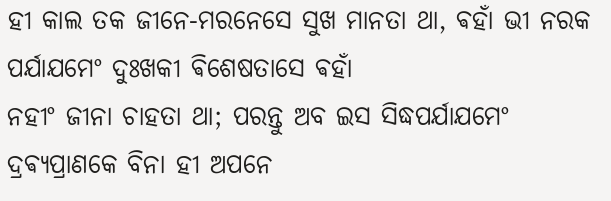ହୀ କାଲ ତକ ଜୀନେ-ମରନେସେ ସୁଖ ମାନତା ଥା, ଵହାଁ ଭୀ ନରକ ପର୍ଯାଯମେଂ ଦୁଃଖକୀ ଵିଶେଷତାସେ ଵହାଁ
ନହୀଂ ଜୀନା ଚାହତା ଥା; ପରନ୍ତୁ ଅବ ଇସ ସିଦ୍ଧପର୍ଯାଯମେଂ ଦ୍ରଵ୍ଯପ୍ରାଣକେ ବିନା ହୀ ଅପନେ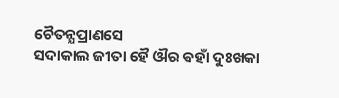ଚୈତନ୍ଯପ୍ରାଣସେ
ସଦାକାଲ ଜୀତା ହୈ ଔର ଵହାଁ ଦୁଃଖକା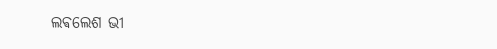ଲଵଲେଶ ଭୀ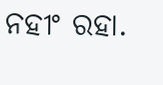ନହୀଂ ରହା.